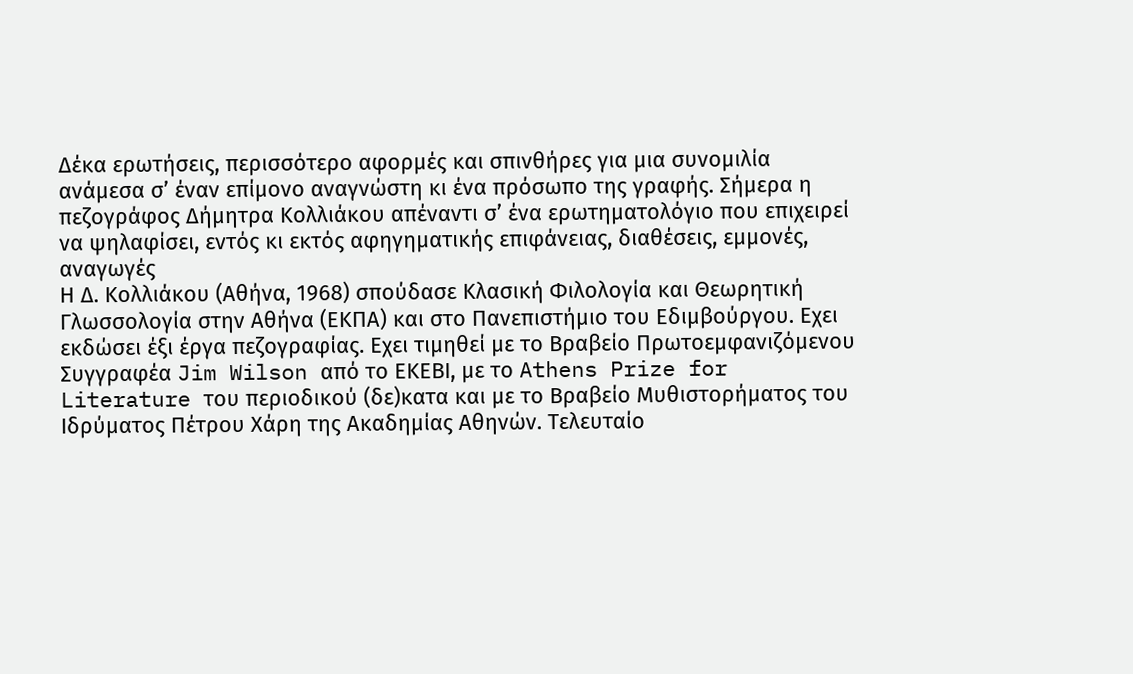Δέκα ερωτήσεις, περισσότερο αφορμές και σπινθήρες για μια συνομιλία ανάμεσα σ’ έναν επίμονο αναγνώστη κι ένα πρόσωπο της γραφής. Σήμερα η πεζογράφος Δήμητρα Κολλιάκου απέναντι σ’ ένα ερωτηματολόγιο που επιχειρεί να ψηλαφίσει, εντός κι εκτός αφηγηματικής επιφάνειας, διαθέσεις, εμμονές, αναγωγές
Η Δ. Κολλιάκου (Αθήνα, 1968) σπούδασε Κλασική Φιλολογία και Θεωρητική Γλωσσολογία στην Αθήνα (ΕΚΠΑ) και στο Πανεπιστήμιο του Εδιμβούργου. Εχει εκδώσει έξι έργα πεζογραφίας. Εχει τιμηθεί με το Βραβείο Πρωτοεμφανιζόμενου Συγγραφέα Jim Wilson από το ΕΚΕΒΙ, με το Athens Prize for Literature του περιοδικού (δε)κατα και με το Βραβείο Μυθιστορήματος του Ιδρύματος Πέτρου Χάρη της Ακαδημίας Αθηνών. Τελευταίο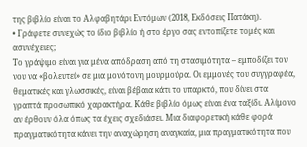της βιβλίο είναι το Αλφαβητάρι Εντόμων (2018, Εκδόσεις Πατάκη).
• Γράφετε συνεχώς το ίδιο βιβλίο ή στο έργο σας εντοπίζετε τομές και ασυνέχειες;
Το γράψιμο είναι για μένα απόδραση από τη στασιμότητα – εμποδίζει τον νου να «βολευτεί» σε μια μονότονη μουρμούρα. Οι εμμονές του συγγραφέα, θεματικές και γλωσσικές, είναι βέβαια κάτι το υπαρκτό, που δίνει στα γραπτά προσωπικό χαρακτήρα. Κάθε βιβλίο όμως είναι ένα ταξίδι. Αλίμονο αν έρθουν όλα όπως τα έχεις σχεδιάσει. Μια διαφορετική κάθε φορά πραγματικότητα κάνει την αναχώρηση αναγκαία, μια πραγματικότητα που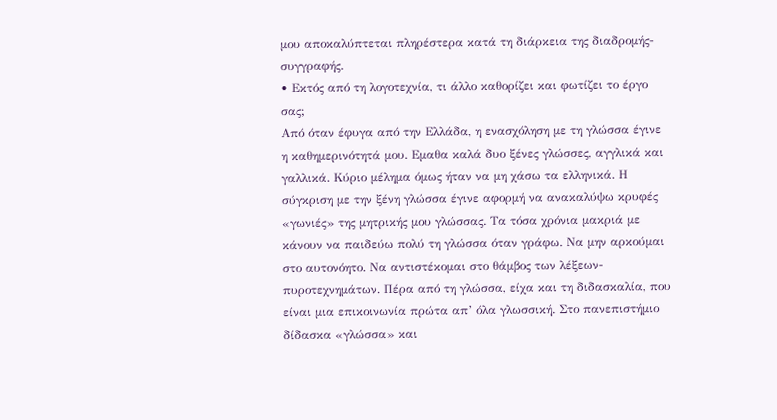μου αποκαλύπτεται πληρέστερα κατά τη διάρκεια της διαδρομής-συγγραφής.
• Εκτός από τη λογοτεχνία, τι άλλο καθορίζει και φωτίζει το έργο σας;
Από όταν έφυγα από την Ελλάδα, η ενασχόληση με τη γλώσσα έγινε η καθημερινότητά μου. Εμαθα καλά δυο ξένες γλώσσες, αγγλικά και γαλλικά. Κύριο μέλημα όμως ήταν να μη χάσω τα ελληνικά. Η σύγκριση με την ξένη γλώσσα έγινε αφορμή να ανακαλύψω κρυφές «γωνιές» της μητρικής μου γλώσσας. Τα τόσα χρόνια μακριά με κάνουν να παιδεύω πολύ τη γλώσσα όταν γράφω. Να μην αρκούμαι στο αυτονόητο. Να αντιστέκομαι στο θάμβος των λέξεων-πυροτεχνημάτων. Πέρα από τη γλώσσα, είχα και τη διδασκαλία, που είναι μια επικοινωνία πρώτα απ’ όλα γλωσσική. Στο πανεπιστήμιο δίδασκα «γλώσσα» και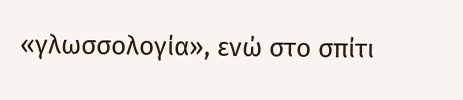«γλωσσολογία», ενώ στο σπίτι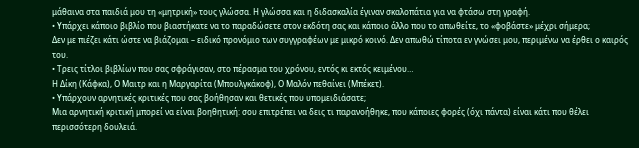μάθαινα στα παιδιά μου τη «μητρική» τους γλώσσα. Η γλώσσα και η διδασκαλία έγιναν σκαλοπάτια για να φτάσω στη γραφή.
• Υπάρχει κάποιο βιβλίο που βιαστήκατε να το παραδώσετε στον εκδότη σας και κάποιο άλλο που το απωθείτε, το «φοβάστε» μέχρι σήμερα;
Δεν με πιέζει κάτι ώστε να βιάζομαι – ειδικό προνόμιο των συγγραφέων με μικρό κοινό. Δεν απωθώ τίποτα εν γνώσει μου, περιμένω να έρθει ο καιρός του.
• Τρεις τίτλοι βιβλίων που σας σφράγισαν, στο πέρασμα του χρόνου, εντός κι εκτός κειμένου…
Η Δίκη (Κάφκα), Ο Μαιτρ και η Μαργαρίτα (Μπουλγκάκοφ), Ο Μαλόν πεθαίνει (Μπέκετ).
• Υπάρχουν αρνητικές κριτικές που σας βοήθησαν και θετικές που υπομειδιάσατε;
Μια αρνητική κριτική μπορεί να είναι βοηθητική: σου επιτρέπει να δεις τι παρανοήθηκε, που κάποιες φορές (όχι πάντα) είναι κάτι που θέλει περισσότερη δουλειά.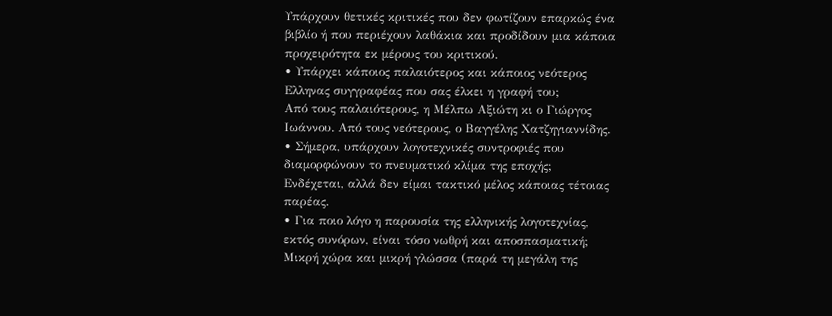Υπάρχουν θετικές κριτικές που δεν φωτίζουν επαρκώς ένα βιβλίο ή που περιέχουν λαθάκια και προδίδουν μια κάποια προχειρότητα εκ μέρους του κριτικού.
• Υπάρχει κάποιος παλαιότερος και κάποιος νεότερος Ελληνας συγγραφέας που σας έλκει η γραφή του;
Από τους παλαιότερους, η Μέλπω Αξιώτη κι ο Γιώργος Ιωάννου. Από τους νεότερους, ο Βαγγέλης Χατζηγιαννίδης.
• Σήμερα, υπάρχουν λογοτεχνικές συντροφιές που διαμορφώνουν το πνευματικό κλίμα της εποχής;
Ενδέχεται, αλλά δεν είμαι τακτικό μέλος κάποιας τέτοιας παρέας.
• Για ποιο λόγο η παρουσία της ελληνικής λογοτεχνίας, εκτός συνόρων, είναι τόσο νωθρή και αποσπασματική;
Μικρή χώρα και μικρή γλώσσα (παρά τη μεγάλη της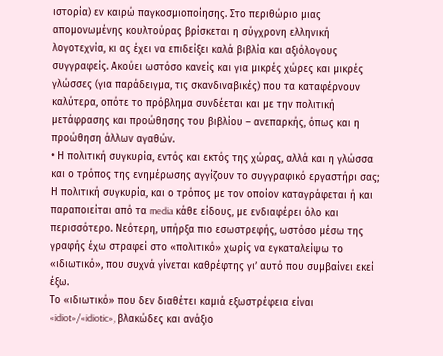ιστορία) εν καιρώ παγκοσμιοποίησης. Στο περιθώριο μιας απομονωμένης κουλτούρας βρίσκεται η σύγχρονη ελληνική λογοτεχνία, κι ας έχει να επιδείξει καλά βιβλία και αξιόλογους συγγραφείς. Ακούει ωστόσο κανείς και για μικρές χώρες και μικρές γλώσσες (για παράδειγμα, τις σκανδιναβικές) που τα καταφέρνουν καλύτερα, οπότε το πρόβλημα συνδέεται και με την πολιτική μετάφρασης και προώθησης του βιβλίου – ανεπαρκής, όπως και η προώθηση άλλων αγαθών.
• Η πολιτική συγκυρία, εντός και εκτός της χώρας, αλλά και η γλώσσα και ο τρόπος της ενημέρωσης αγγίζουν το συγγραφικό εργαστήρι σας;
Η πολιτική συγκυρία, και ο τρόπος με τον οποίον καταγράφεται ή και παραποιείται από τα media κάθε είδους, με ενδιαφέρει όλο και περισσότερο. Νεότερη, υπήρξα πιο εσωστρεφής, ωστόσο μέσω της γραφής έχω στραφεί στο «πολιτικό» χωρίς να εγκαταλείψω το «ιδιωτικό», που συχνά γίνεται καθρέφτης γι’ αυτό που συμβαίνει εκεί έξω.
Το «ιδιωτικό» που δεν διαθέτει καμιά εξωστρέφεια είναι «idiot»/«idiotic», βλακώδες και ανάξιο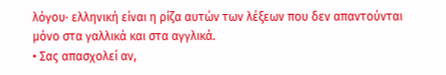λόγου· ελληνική είναι η ρίζα αυτών των λέξεων που δεν απαντούνται μόνο στα γαλλικά και στα αγγλικά.
• Σας απασχολεί αν,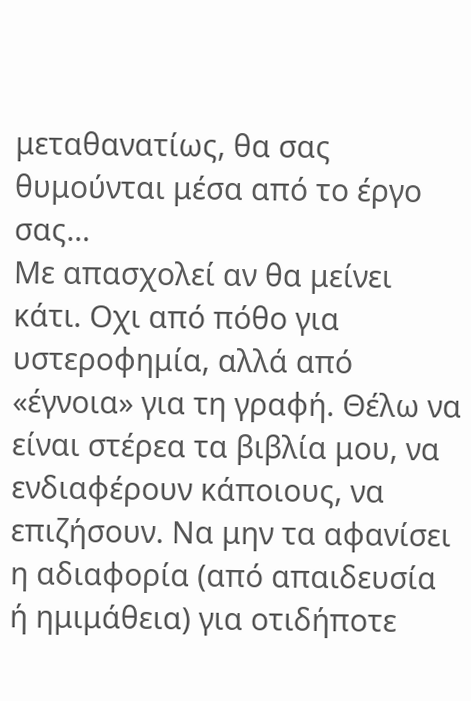μεταθανατίως, θα σας θυμούνται μέσα από το έργο σας…
Με απασχολεί αν θα μείνει κάτι. Οχι από πόθο για υστεροφημία, αλλά από «έγνοια» για τη γραφή. Θέλω να είναι στέρεα τα βιβλία μου, να ενδιαφέρουν κάποιους, να επιζήσουν. Να μην τα αφανίσει η αδιαφορία (από απαιδευσία ή ημιμάθεια) για οτιδήποτε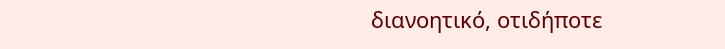διανοητικό, οτιδήποτε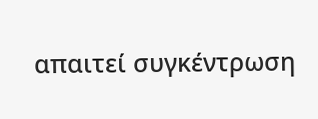απαιτεί συγκέντρωση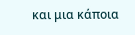και μια κάποια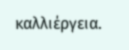καλλιέργεια.